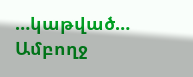…կաթված…
Ամբողջ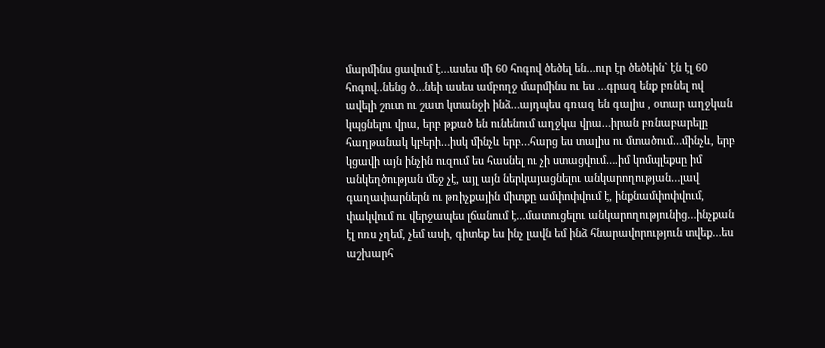մարմինս ցավում է…ասես մի 60 հոգով ծեծել են…ուր էր ծեծեին` էն էլ 60 հոգով..նենց ծ…նեի ասես ամբողջ մարմինս ու ես …գրազ ենք բռնել ով ավելի շուտ ու շատ կտանջի ինձ…այդպես գռազ են գալիս , օտար աղջկան կպցնելու վրա, երբ թքած են ունենում աղջկա վրա…իրան բռնաբարելը հաղթանակ կբերի…իսկ մինչև երբ…հարց ես տալիս ու մտածում…մինչև, երբ կցավի այն ինչին ուզում ես հասնել ու չի ստացվում….իմ կոմպլեքսը իմ անկեղծության մեջ չէ, այլ այն ներկայացնելու անկարողության…լավ գաղափարներն ու թռիչքային միտքը ամփոփվում է, ինքնամփոփվում, փակվում ու վերջապես լճանում է…մատուցելու անկարողությունից…ինչքան էլ ոռս չղեմ, չեմ ասի, գիտեք ես ինչ լավն եմ ինձ հնարավորություն տվեք…ես աշխարհ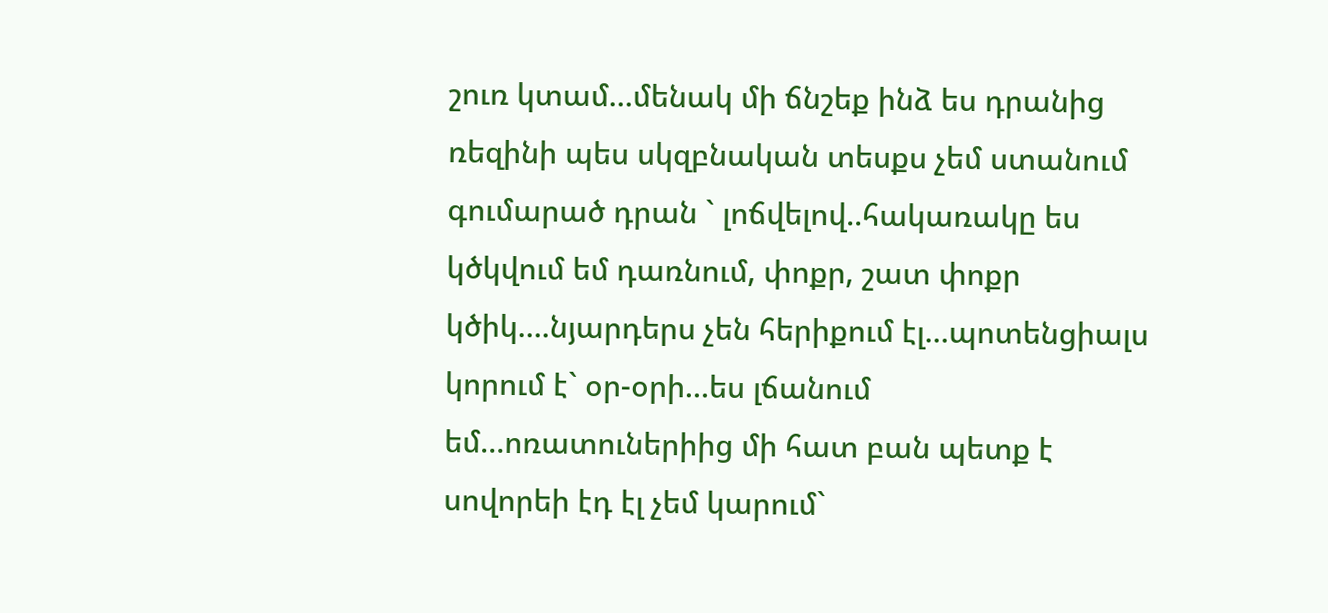շուռ կտամ…մենակ մի ճնշեք ինձ ես դրանից ռեզինի պես սկզբնական տեսքս չեմ ստանում գումարած դրան ` լոճվելով..հակառակը ես կծկվում եմ դառնում, փոքր, շատ փոքր կծիկ….նյարդերս չեն հերիքում էլ…պոտենցիալս կորում է` օր-օրի…ես լճանում եմ…ոռատուներիից մի հատ բան պետք է սովորեի էդ էլ չեմ կարում`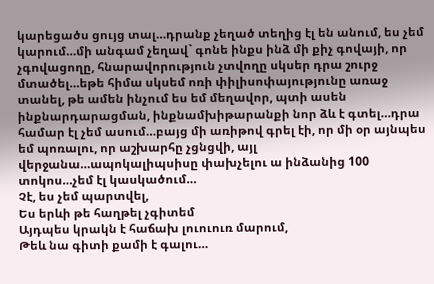կարեցածս ցույց տալ…դրանք չեղած տեղից էլ են անում, ես չեմ կարում…մի անգամ չեղավ` գոնե ինքս ինձ մի քիչ գովայի, որ չգովացողը, հնարավորություն չտվողը սկսեր դրա շուրջ մտածել…եթե հիմա սկսեմ ոռի փիլիսոփայությունը առաջ տանել, թե ամեն ինչում ես եմ մեղավոր, պտի ասեն ինքնարդարացման, ինքնամխիթարանքի նոր ձև է գտել…դրա համար էլ չեմ ասում…բայց մի առիթով գրել էի, որ մի օր այնպես եմ պոռալու, որ աշխարհը չցնցվի, այլ վերջանա…ապոկալիպսիսը փախչելու ա ինձանից 100 տոկոս…չեմ էլ կասկածում…
Չէ, ես չեմ պարտվել,
Ես երևի թե հաղթել չգիտեմ
Այդպես կրակն է հաճախ լուուուռ մարում,
Թեև նա գիտի քամի է գալու…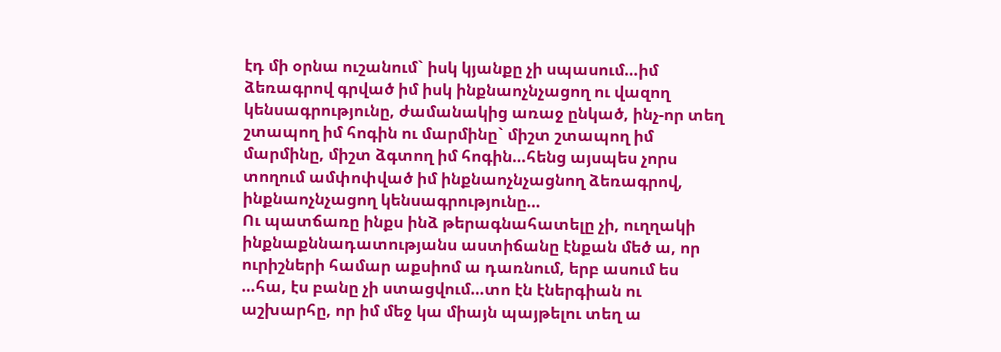էդ մի օրնա ուշանում` իսկ կյանքը չի սպասում…իմ ձեռագրով գրված իմ իսկ ինքնաոչնչացող ու վազող կենսագրությունը, ժամանակից առաջ ընկած, ինչ-որ տեղ շտապող իմ հոգին ու մարմինը` միշտ շտապող իմ մարմինը, միշտ ձգտող իմ հոգին…հենց այսպես չորս տողում ամփոփված իմ ինքնաոչնչացնող ձեռագրով, ինքնաոչնչացող կենսագրությունը…
Ու պատճառը ինքս ինձ թերագնահատելը չի, ուղղակի ինքնաքննադատությանս աստիճանը էնքան մեծ ա, որ ուրիշների համար աքսիոմ ա դառնում, երբ ասում ես …հա, էս բանը չի ստացվում…տո էն էներգիան ու աշխարհը, որ իմ մեջ կա միայն պայթելու տեղ ա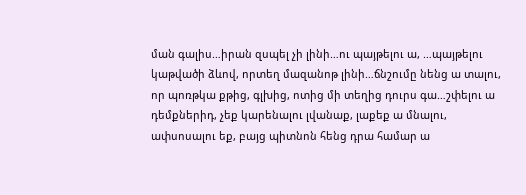ման գալիս…իրան զսպել չի լինի…ու պայթելու ա, …պայթելու կաթվածի ձևով, որտեղ մազանոթ լինի…ճնշումը նենց ա տալու, որ պոռթկա քթից, գլխից, ոտից մի տեղից դուրս գա…շփելու ա դեմքներիդ, չեք կարենալու լվանաք, լաքեք ա մնալու, ափսոսալու եք, բայց պիտնոն հենց դրա համար ա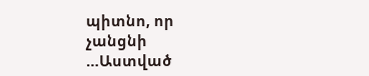պիտնո, որ չանցնի …Աստված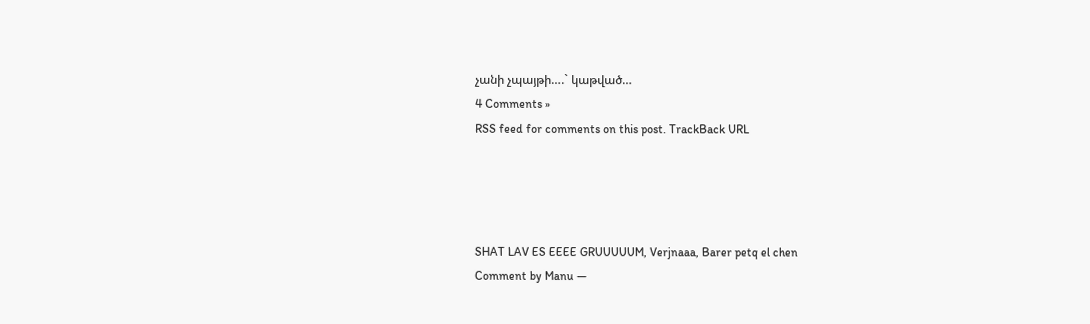չանի չպայթի….` կաթված…
4 Comments »
RSS feed for comments on this post. TrackBack URL




SHAT LAV ES EEEE GRUUUUUM, Verjnaaa, Barer petq el chen
Comment by Manu —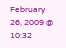February 26, 2009 @ 10:32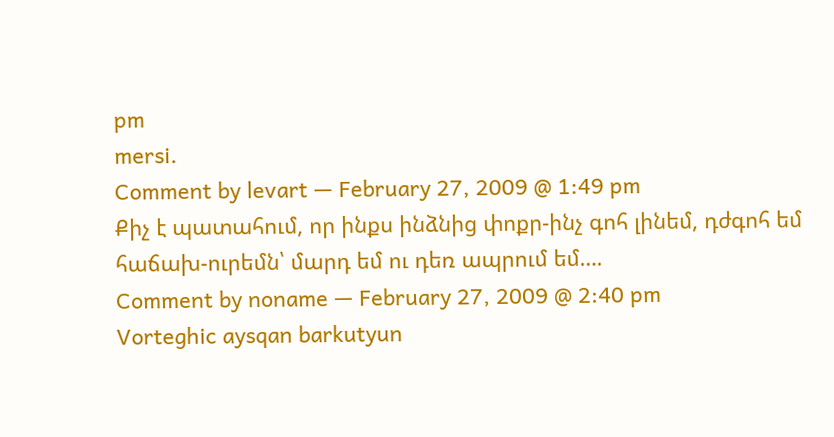pm
mersi.
Comment by levart — February 27, 2009 @ 1:49 pm
Քիչ է պատահում, որ ինքս ինձնից փոքր-ինչ գոհ լինեմ, դժգոհ եմ հաճախ-ուրեմն՝ մարդ եմ ու դեռ ապրում եմ….
Comment by noname — February 27, 2009 @ 2:40 pm
Vorteghic aysqan barkutyun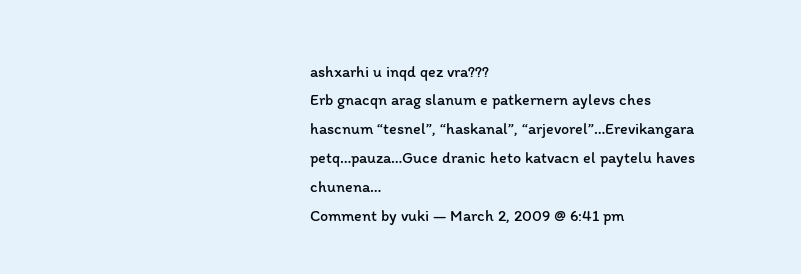ashxarhi u inqd qez vra???
Erb gnacqn arag slanum e patkernern aylevs ches hascnum “tesnel”, “haskanal”, “arjevorel”…Erevikangara petq…pauza…Guce dranic heto katvacn el paytelu haves chunena…
Comment by vuki — March 2, 2009 @ 6:41 pm